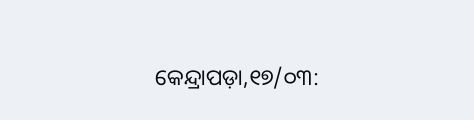କେନ୍ଦ୍ରାପଡ଼ା,୧୭/୦୩: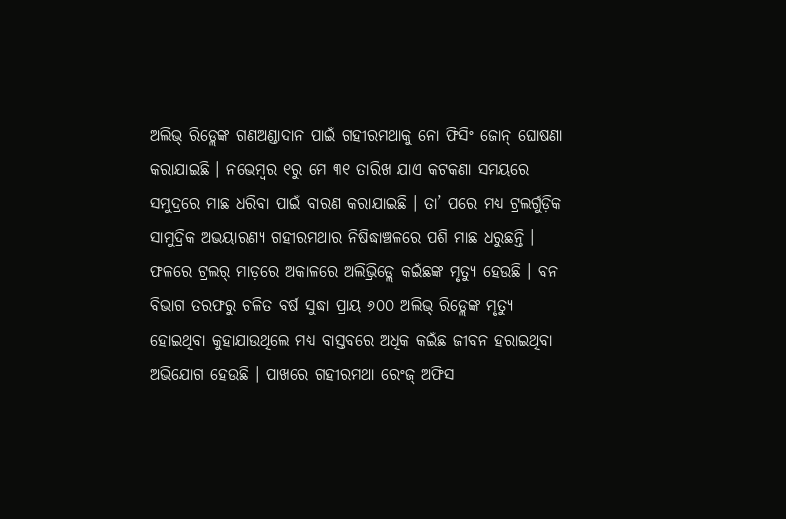ଅଲିଭ୍ ରିଡ୍ଲେଙ୍କ ଗଣଅଣ୍ଡାଦାନ ପାଇଁ ଗହୀରମଥାକୁ ନୋ ଫିସିଂ ଜୋନ୍ ଘୋଷଣା କରାଯାଇଛି । ନଭେମ୍ବର ୧ରୁ ମେ ୩୧ ତାରିଖ ଯାଏ କଟକଣା ସମୟରେ ସମୁଦ୍ରରେ ମାଛ ଧରିବା ପାଇଁ ବାରଣ କରାଯାଇଛି । ତା’ ପରେ ମଧ୍ୟ ଟ୍ରଲର୍ଗୁଡ଼ିକ ସାମୁଦ୍ରିକ ଅଭୟାରଣ୍ୟ ଗହୀରମଥାର ନିଷିଦ୍ଧାଞ୍ଚଳରେ ପଶି ମାଛ ଧରୁଛନ୍ତି । ଫଳରେ ଟ୍ରଲର୍ ମାଡ଼ରେ ଅକାଳରେ ଅଲିଭ୍ରିଡ୍ଲେ କଇଁଛଙ୍କ ମୃତ୍ୟୁ ହେଉଛି । ବନ ବିଭାଗ ତରଫରୁ ଚଳିତ ବର୍ଷ ସୁଦ୍ଧା ପ୍ରାୟ ୬୦୦ ଅଲିଭ୍ ରିଡ୍ଲେଙ୍କ ମୃତ୍ୟୁ ହୋଇଥିବା କୁହାଯାଉଥିଲେ ମଧ୍ୟ ବାସ୍ତବରେ ଅଧିକ କଇଁଛ ଜୀବନ ହରାଇଥିବା ଅଭିଯୋଗ ହେଉଛି । ପାଖରେ ଗହୀରମଥା ରେଂଜ୍ ଅଫିସ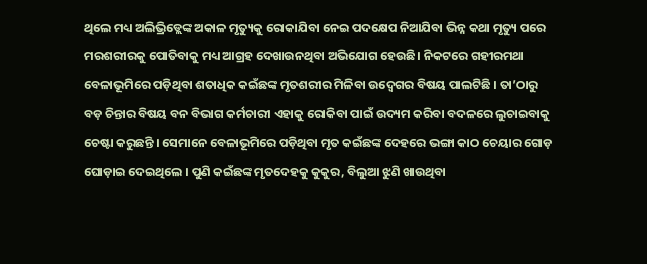ଥିଲେ ମଧ୍ୟ ଅଲିଭ୍ରିଡ୍ଲେଙ୍କ ଅକାଳ ମୃତ୍ୟୁକୁ ରୋକାଯିବା ନେଇ ପଦକ୍ଷେପ ନିଆଯିବା ଭିନ୍ନ କଥା ମୃତ୍ୟୁ ପରେ ମରଶରୀରକୁ ପୋତିବାକୁ ମଧ୍ୟ ଆଗ୍ରହ ଦେଖାଉନଥିବା ଅଭିଯୋଗ ହେଉଛି। ନିକଟରେ ଗହୀରମଥା ବେଳାଭୂମିରେ ପଡ଼ିଥିବା ଶତାଧିକ କଇଁଛଙ୍କ ମୃତଶରୀର ମିଳିବା ଉଦ୍ବେଗର ବିଷୟ ପାଲଟିଛି । ତା’ଠାରୁ ବଡ଼ ଚିନ୍ତାର ବିଷୟ ବନ ବିଭାଗ କର୍ମଚାରୀ ଏହାକୁ ରୋକିବା ପାଇଁ ଉଦ୍ୟମ କରିବା ବଦଳରେ ଲୁଚାଇବାକୁ ଚେଷ୍ଟା କରୁଛନ୍ତି । ସେମାନେ ବେଳାଭୂମିରେ ପଡ଼ିଥିବା ମୃତ କଇଁଛଙ୍କ ଦେହରେ ଭଙ୍ଗା କାଠ ଚେୟାର ଗୋଡ଼ ଘୋଡ଼ାଇ ଦେଇଥିଲେ । ପୁଣି କଇଁଛଙ୍କ ମୃତଦେହକୁ କୁକୁର, ବିଲୁଆ ଝୁଣି ଖାଉଥିବା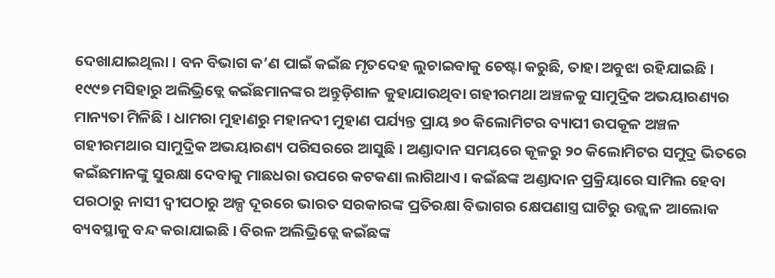ଦେଖାଯାଇଥିଲା । ବନ ବିଭାଗ କ’ଣ ପାଇଁ କଇଁଛ ମୃତଦେହ ଲୁଚାଇବାକୁ ଚେଷ୍ଟା କରୁଛି, ତାହା ଅବୁଝା ରହିଯାଇଛି । ୧୯୯୭ ମସିହାରୁ ଅଲିଭ୍ରିଡ୍ଲେ କଇଁଛମାନଙ୍କର ଅନ୍ତୁଡ଼ିଶାଳ କୁହାଯାଉଥିବା ଗହୀରମଥା ଅଞ୍ଚଳକୁ ସାମୁଦ୍ରିକ ଅଭୟାରଣ୍ୟର ମାନ୍ୟତା ମିଳିଛି । ଧାମରା ମୁହାଣରୁ ମହାନଦୀ ମୁହାଣ ପର୍ଯ୍ୟନ୍ତ ପ୍ରାୟ ୭୦ କିଲୋମିଟର ବ୍ୟାପୀ ଉପକୂଳ ଅଞ୍ଚଳ ଗହୀରମଥାର ସାମୁଦ୍ରିକ ଅଭୟାରଣ୍ୟ ପରିସରରେ ଆସୁଛି । ଅଣ୍ଡାଦାନ ସମୟରେ କୂଳରୁ ୨୦ କିଲୋମିଟର ସମୁଦ୍ର ଭିତରେ କଇଁଛମାନଙ୍କୁ ସୁରକ୍ଷା ଦେବାକୁ ମାଛଧରା ଉପରେ କଟକଣା ଲାଗିଥାଏ । କଇଁଛଙ୍କ ଅଣ୍ଡାଦାନ ପ୍ରକ୍ରିୟାରେ ସାମିଲ ହେବା ପରଠାରୁ ନାସୀ ଦ୍ୱୀପଠାରୁ ଅଳ୍ପ ଦୂରରେ ଭାରତ ସରକାରଙ୍କ ପ୍ରତିରକ୍ଷା ବିଭାଗର କ୍ଷେପଣାସ୍ତ୍ର ଘାଟିରୁ ଉଜ୍ଜ୍ୱଳ ଆଲୋକ ବ୍ୟବସ୍ଥାକୁ ବନ୍ଦ କରାଯାଇଛି । ବିରଳ ଅଲିଭ୍ରିଡ୍ଲେ କଇଁଛଙ୍କ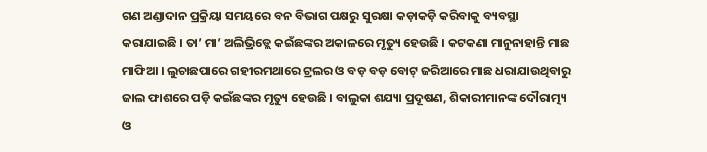ଗଣ ଅଣ୍ଡାଦାନ ପ୍ରକ୍ରିୟା ସମୟରେ ବନ ବିଭାଗ ପକ୍ଷରୁ ସୁରକ୍ଷା କଡ଼ାକଡ଼ି କରିବାକୁ ବ୍ୟବସ୍ଥା କରାଯାଇଛି । ତା’ ମା’ ଅଲିଭ୍ରିଡ୍ଲେ କଇଁଛଙ୍କର ଅକାଳରେ ମୃତ୍ୟୁ ହେଉଛି । କଟକଣା ମାନୁନାହାନ୍ତି ମାଛ ମାଫିଆ । ଲୁଚାଛପାରେ ଗହୀରମଥାରେ ଟ୍ରଲର ଓ ବଡ଼ ବଡ଼ ବୋଟ୍ ଜରିଆରେ ମାଛ ଧରାଯାଉଥିବାରୁ ଜାଲ ଫାଶରେ ପଡ଼ି କଇଁଛଙ୍କର ମୃତ୍ୟୁ ହେଉଛି । ବାଲୁକା ଶଯ୍ୟା ପ୍ରଦୂଷଣ, ଶିକାରୀମାନଙ୍କ ଦୌରାତ୍ମ୍ୟ ଓ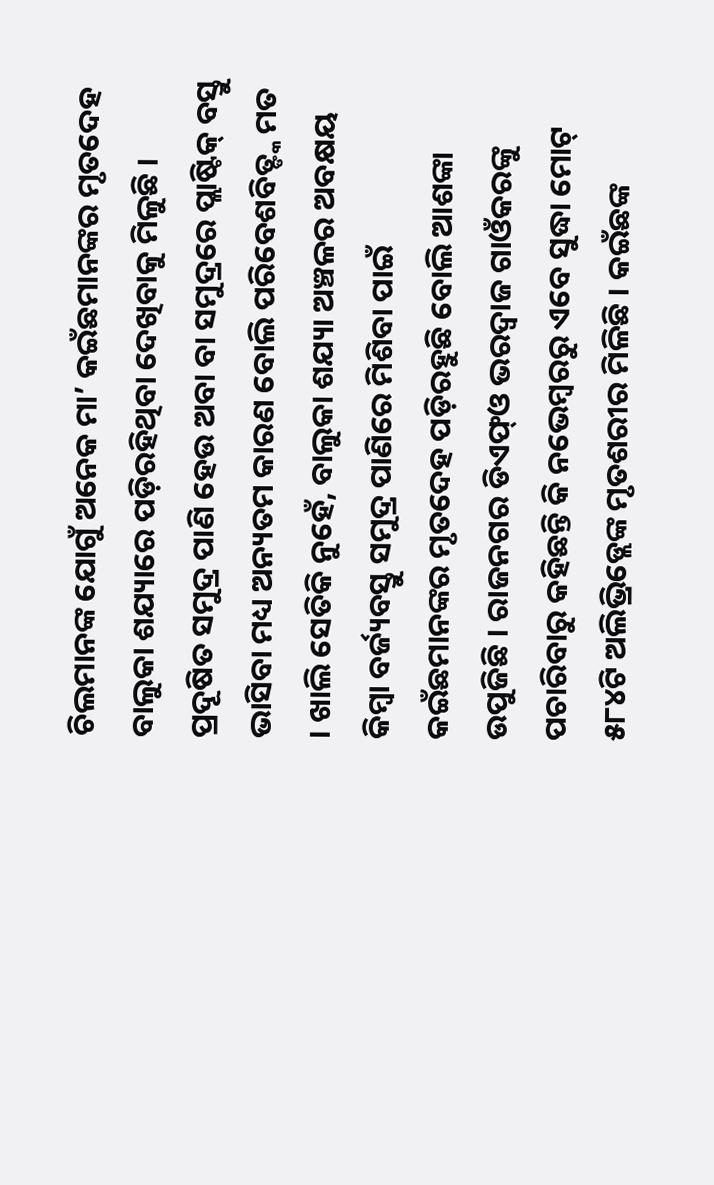ଚିଲମାନଙ୍କ ଯୋଗୁଁ ଅନେକ ମା’ କଇଁଛମାନଙ୍କର ମୃତଦେହ ବାଲୁକା ଶଯ୍ୟାରେ ପଡ଼ିରହିଥିବା ଦେଖିବାକୁ ମିଳୁଛି । ପ୍ରଦୂଷିତ ସମୁଦ୍ର ପାଣି ହେଉ ଅବା ବା ସମୁଦ୍ରରେ ପ୍ଲାଷ୍ଟିକ୍ ବସ୍ତୁ ଭାସିବା ମଧ୍ୟ ଅନ୍ୟତମ କାରଣ ବୋଲି ପରିବେଶବିତ୍ଙ୍କ ମତ । ଖାଲି ସେତିକି ନୁହେଁ, ବାଲୁକା ଶଯ୍ୟା ଅଞ୍ଚଳର ଅବକ୍ଷୟ କିମ୍ବା ବର୍ଜ୍ୟବସ୍ତୁ ସମୁଦ୍ର ପାଣିରେ ମିଶିବା ପାଇଁ କଇଁଛମାନଙ୍କର ମୃତଦେହ ପଡ଼ିରହୁଛି ବୋଲି ଆଶଙ୍କା ଉପୁଜିଛି । ରାଜନଗର ଡିଏଫ୍ଓ ଭରଦ୍ୱାଜ ଗାଓଁକରଙ୍କୁ ପଚାରିବାରୁ କହିଛନ୍ତି କି ନଭେମ୍ବରରୁ ଏବେ ସୁଦ୍ଧା ମୋଟ୍ ୫୮୪ଟି ଅଲିଭ୍ରିଡ୍ଲେଙ୍କ ମୃତଶରୀର ମିଳିଛି । କଇଁଛଙ୍କ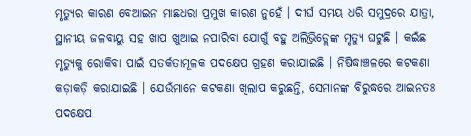ମୃତ୍ୟୁର କାରଣ ବେଆଇନ ମାଛଧରା ପ୍ରମୁଖ କାରଣ ନୁହେଁ । ଦୀର୍ଘ ସମୟ ଧରି ସମୁଦ୍ରରେ ଯାତ୍ରା, ସ୍ଥାନୀୟ ଜଳବାୟୁ ସହ ଖାପ ଖୁଆଇ ନପାରିବା ଯୋଗୁଁ ବହୁ ଅଲିଭ୍ରିଡ୍ଲେଙ୍କ ମୃତ୍ୟୁ ଘଟୁଛି । କଇଁଛ ମୃତ୍ୟୁକୁ ରୋକିବା ପାଇଁ ସତର୍କତାମୂଳକ ପଦକ୍ଷେପ ଗ୍ରହଣ କରାଯାଇଛି । ନିଷିଦ୍ଧାଞ୍ଚଳରେ କଟକଣା କଡ଼ାକଡ଼ି କରାଯାଇଛି । ଯେଉଁମାନେ କଟକଣା ଖିଲାପ କରୁଛନ୍ତି, ସେମାନଙ୍କ ବିରୁଦ୍ଧରେ ଆଇନତଃ ପଦକ୍ଷେପ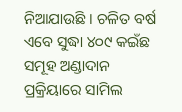ନିଆଯାଉଛି । ଚଳିତ ବର୍ଷ ଏବେ ସୁଦ୍ଧା ୪୦୯ କଇଁଛ ସମୂହ ଅଣ୍ଡାଦାନ ପ୍ରକ୍ରିୟାରେ ସାମିଲ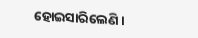ହୋଇସାରିଲେଣି ।